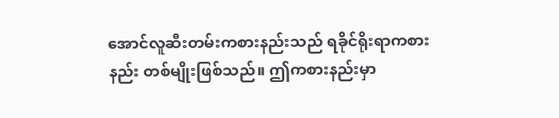အောင်လူဆီးတမ်းကစားနည်းသည် ရခိုင်ရိုးရာကစားနည်း တစ်မျိုးဖြစ်သည်။ ဤကစားနည်းမှာ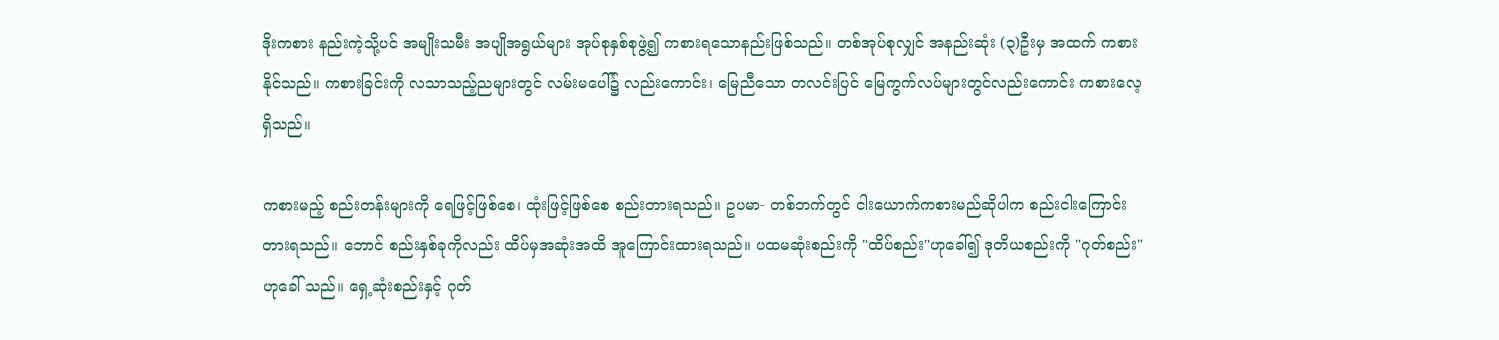ဒိုးကစား နည်းကဲ့သို့ပင် အမျိုးသမီး အပျိုအရွယ်များ အုပ်စုနှစ်စုဖွဲ့၍ ကစားရသောနည်းဖြစ်သည်။ တစ်အုပ်စုလျှင် အနည်းဆုံး (၃)ဦးမှ အထက် ကစားနိုင်သည်။ ကစားခြင်းကို လသာသည့်ညများတွင် လမ်းမပေါ်၌ လည်းကောင်း၊ မြေညီသော တလင်းပြင် မြေကွက်လပ်များတွင်လည်းကောင်း ကစားလေ့ရှိသည်။

ကစားမည့် စည်းတန်းများကို ရေဖြင့်ဖြစ်စေ၊ ထုံးဖြင့်ဖြစ်စေ စည်းတားရသည်။ ဥပမာ- တစ်ဘက်တွင် ငါးယောက်ကစားမည်ဆိုပါက စည်းငါးကြောင်း တားရသည်။ ဘောင် စည်းနှစ်ခုကိုလည်း ထိပ်မှအဆုံးအထိ အူကြောင်းထားရသည်။ ပထမဆုံးစည်းကို "ထိပ်စည်း"ဟုခေါ်၍ ဒုတိယစည်းကို "ဂုတ်စည်း"ဟုခေါ် သည်။ ရှေ့ဆုံးစည်းနှင့် ဂုတ်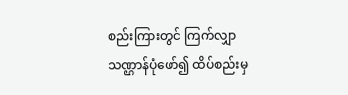စည်းကြားတွင် ကြက်လျှာသဏ္ဌာန်ပုံဖော်၍ ထိပ်စည်းမှ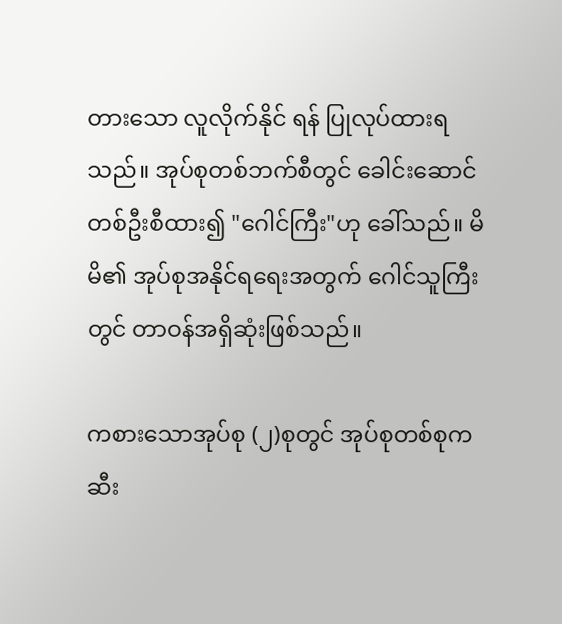တားသော လူလိုက်နိုင် ရန် ပြုလုပ်ထားရသည်။ အုပ်စုတစ်ဘက်စီတွင် ခေါင်းဆောင် တစ်ဦးစီထား၍ "ဂေါင်ကြီး"ဟု ခေါ်သည်။ မိမိ၏ အုပ်စုအနိုင်ရရေးအတွက် ဂေါင်သူကြီးတွင် တာဝန်အရှိဆုံးဖြစ်သည်။

ကစားသောအုပ်စု (၂)စုတွင် အုပ်စုတစ်စုက ဆီး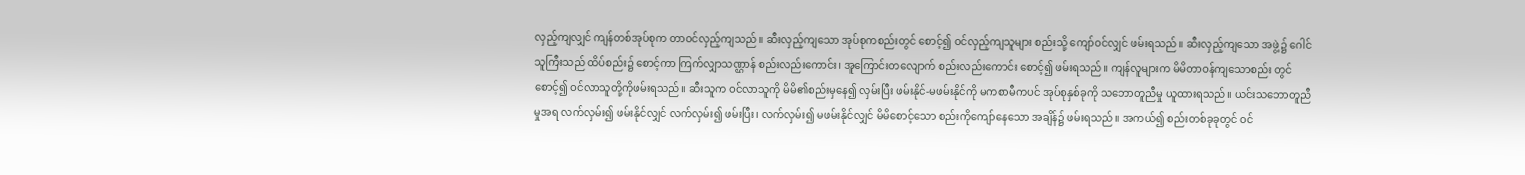လှည့်ကျလျှင် ကျန်တစ်အုပ်စုက တာဝင်လှည့်ကျသည်။ ဆီးလှည့်ကျသော အုပ်စုကစည်းတွင် စောင့်၍ ဝင်လှည့်ကျသူများ စည်းသို့ ကျော်ဝင်လျှင် ဖမ်းရသည်။ ဆီးလှည့်ကျသော အဖွဲ့၌ ဂေါင်သူကြီးသည် ထိပ်စည်း၌ စောင့်ကာ ကြက်လျှာသဏ္ဌာန် စည်းလည်းကောင်း၊ အူကြောင်းတလျောက် စည်းလည်းကောင်း စောင့်၍ ဖမ်းရသည်။ ကျန်လူများက မိမိတာဝန်ကျသောစည်း တွင် စောင့်၍ ဝင်လာသူတို့ကိုဖမ်းရသည်။ ဆီးသူက ဝင်လာသူကို မိမိ၏စည်းမှနေ၍ လှမ်းပြီး ဖမ်းနိုင်-မဖမ်းနိုင်ကို မကစာမီကပင် အုပ်စုနှစ်ခုကို သဘောတူညီမှု ယူထားရသည်။ ယင်းသဘောတူညီမှုအရ လက်လှမ်း၍ ဖမ်းနိုင်လျှင် လက်လှမ်း၍ ဖမ်းပြီး၊ လက်လှမ်း၍ မဖမ်းနိုင်လျှင် မိမိစောင့်သော စည်းကိုကျော်နေသော အချိန်၌ ဖမ်းရသည်။ အကယ်၍ စည်းတစ်ခုခုတွင် ဝင်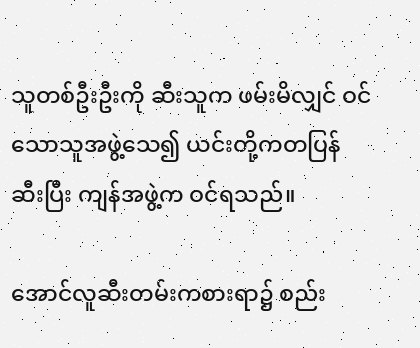သူတစ်ဦးဦးကို ဆီးသူက ဖမ်းမိလျှင် ဝင်သောသူအဖွဲ့သေ၍ ယင်းတို့ကတပြန် ဆီးပြီး ကျန်အဖွဲ့က ဝင်ရသည်။

အောင်လူဆီးတမ်းကစားရာ၌ စည်း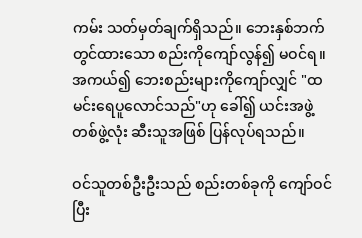ကမ်း သတ်မှတ်ချက်ရှိသည်။ ဘေးနှစ်ဘက်တွင်ထားသော စည်းကိုကျော်လွန်၍ မဝင်ရ။ အကယ်၍ ဘေးစည်းများကိုကျော်လျှင် "ထမင်းရေပူလောင်သည်"ဟု ခေါ်၍ ယင်းအဖွဲ့တစ်ဖွဲ့လုံး ဆီးသူအဖြစ် ပြန်လုပ်ရသည်။

ဝင်သူတစ်ဦးဦးသည် စည်းတစ်ခုကို ကျော်ဝင်ပြီး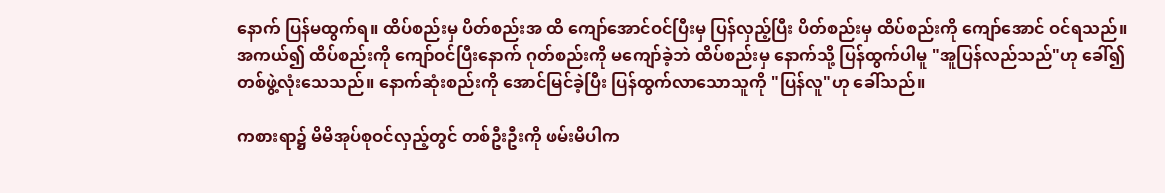နောက် ပြန်မထွက်ရ။ ထိပ်စည်းမှ ပိတ်စည်းအ ထိ ကျော်အောင်ဝင်ပြီးမှ ပြန်လှည့်ပြီး ပိတ်စည်းမှ ထိပ်စည်းကို ကျော်အောင် ဝင်ရသည်။ အကယ်၍ ထိပ်စည်းကို ကျော်ဝင်ပြီးနောက် ဂုတ်စည်းကို မကျော်ခဲ့ဘဲ ထိပ်စည်းမှ နောက်သို့ ပြန်ထွက်ပါမူ "အူပြန်လည်သည်"ဟု ခေါ်၍ တစ်ဖွဲ့လုံးသေသည်။ နောက်ဆုံးစည်းကို အောင်မြင်ခဲ့ပြီး ပြန်ထွက်လာသောသူကို "ပြန်လူ"ဟု ခေါ်သည်။

ကစားရာ၌ မိမိအုပ်စုဝင်လှည့်တွင် တစ်ဦးဦးကို ဖမ်းမိပါက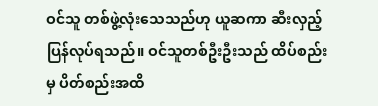ဝင်သူ တစ်ဖွဲ့လုံးသေသည်ဟု ယူဆကာ ဆီးလှည့်ပြန်လုပ်ရသည်။ ဝင်သူတစ်ဦးဦးသည် ထိပ်စည်းမှ ပိတ်စည်းအထိ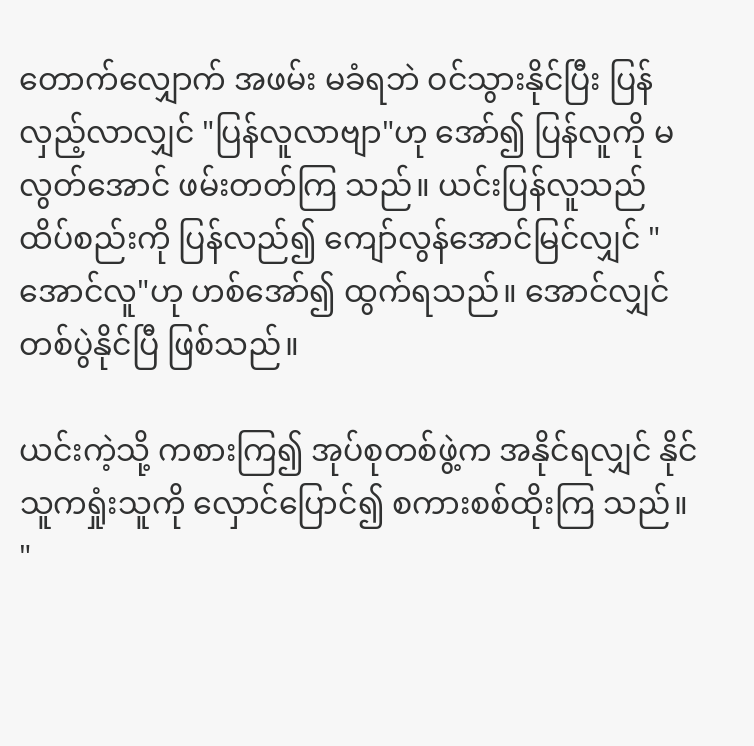တောက်လျှောက် အဖမ်း မခံရဘဲ ဝင်သွားနိုင်ပြီး ပြန်လှည့်လာလျှင် "ပြန်လူလာဗျာ"ဟု အော်၍ ပြန်လူကို မလွတ်အောင် ဖမ်းတတ်ကြ သည်။ ယင်းပြန်လူသည် ထိပ်စည်းကို ပြန်လည်၍ ကျော်လွန်အောင်မြင်လျှင် "အောင်လူ"ဟု ဟစ်အော်၍ ထွက်ရသည်။ အောင်လျှင် တစ်ပွဲနိုင်ပြီ ဖြစ်သည်။

ယင်းကဲ့သို့ ကစားကြ၍ အုပ်စုတစ်ဖွဲ့က အနိုင်ရလျှင် နိုင်သူကရှုံးသူကို လှောင်ပြောင်၍ စကားစစ်ထိုးကြ သည်။ "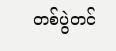တစ်ပွဲတင်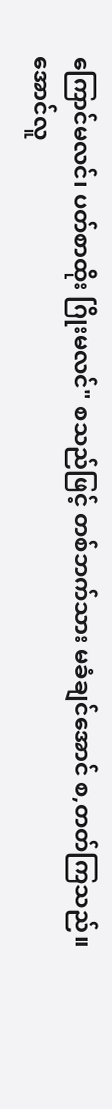ကြောင်မလင်၊ ပတ်စာထိုး ဂြိုးမလင်" စသည်ဖြင့် တစ်ဘက်သား မခံချင်အောင် စ,တတ်ကြသည်။ အောင်လူ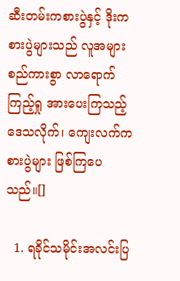ဆီးတမ်းကစားပွဲနှင့် ဒိုးကစားပွဲများသည် လူအများ စည်ကားစွာ လာရောက် ကြည့်ရှု အားပေးကြသည့် ဒေသလိုက်၊ ကျေးလက်ကစားပွဲများ ဖြစ်ကြပေသည်။[]

  1. ရခိုင်သမိုင်းအလင်းပြ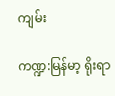ကျမ်း

ကဏ္ဍ:မြန်မာ့ ရိုးရာ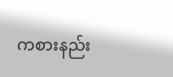ကစားနည်း